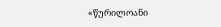«წურილოანი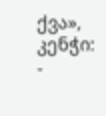ქვა», კენჭი:
-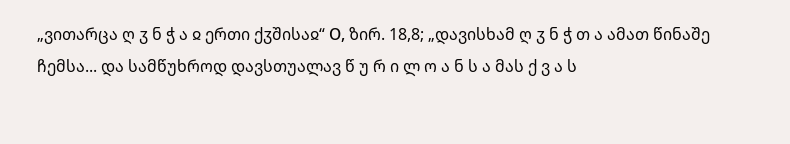„ვითარცა ღ ჳ ნ ჭ ა ჲ ერთი ქჳშისაჲ“ О, ზირ. 18,8; „დავისხამ ღ ჳ ნ ჭ თ ა ამათ წინაშე ჩემსა... და სამწუხროდ დავსთუალავ წ უ რ ი ლ ო ა ნ ს ა მას ქ ვ ა ს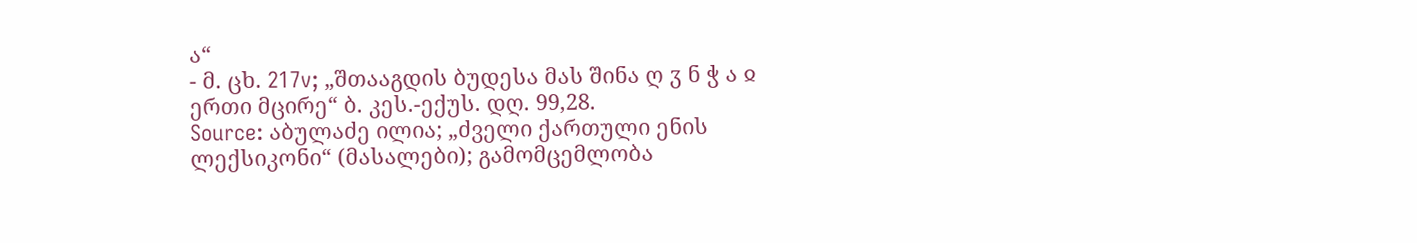ა“
- მ. ცხ. 217v; „შთააგდის ბუდესა მას შინა ღ ჳ ნ ჭ ა ჲ ერთი მცირე“ ბ. კეს.-ექუს. დღ. 99,28.
Source: აბულაძე ილია; „ძველი ქართული ენის ლექსიკონი“ (მასალები); გამომცემლობა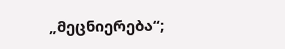„მეცნიერება“;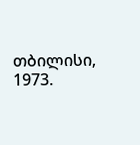თბილისი, 1973.